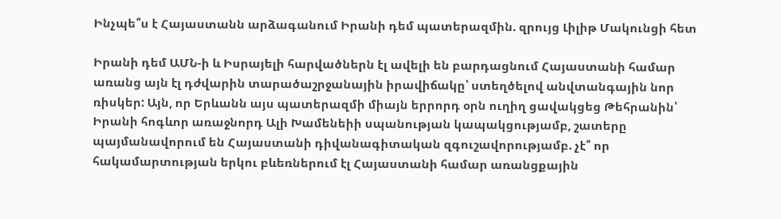Ինչպե՞ս է Հայաստանն արձագանում Իրանի դեմ պատերազմին. զրույց Լիլիթ Մակունցի հետ

Իրանի դեմ ԱՄՆ-ի և Իսրայելի հարվածներն էլ ավելի են բարդացնում Հայաստանի համար առանց այն էլ դժվարին տարածաշրջանային իրավիճակը՝ ստեղծելով անվտանգային նոր ռիսկեր: Այն, որ Երևանն այս պատերազմի միայն երրորդ օրն ուղիղ ցավակցեց Թեհրանին՝ Իրանի հոգևոր առաջնորդ Ալի Խամենեիի սպանության կապակցությամբ, շատերը պայմանավորում են Հայաստանի դիվանագիտական զգուշավորությամբ. չէ՞ որ հակամարտության երկու բևեռներում էլ Հայաստանի համար առանցքային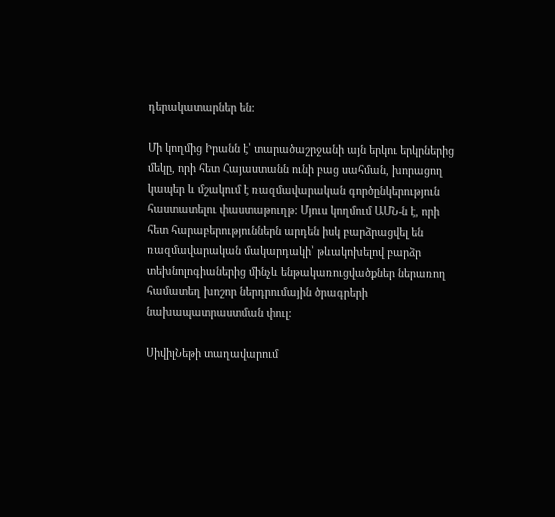դերակատարներ են:

Մի կողմից Իրանն է՝ տարածաշրջանի այն երկու երկրներից մեկը, որի հետ Հայաստանն ունի բաց սահման, խորացող կապեր և մշակում է ռազմավարական գործընկերություն հաստատելու փաստաթուղթ: Մյուս կողմում ԱՄՆ-ն է, որի հետ հարաբերություններն արդեն իսկ բարձրացվել են ռազմավարական մակարդակի՝ թևակոխելով բարձր տեխնոլոգիաներից մինչև ենթակառուցվածքներ ներառող համատեղ խոշոր ներդրումային ծրագրերի նախապատրաստման փուլ:

ՍիվիլՆեթի տաղավարում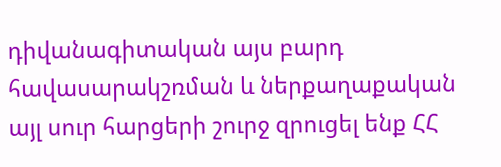դիվանագիտական այս բարդ հավասարակշռման և ներքաղաքական այլ սուր հարցերի շուրջ զրուցել ենք ՀՀ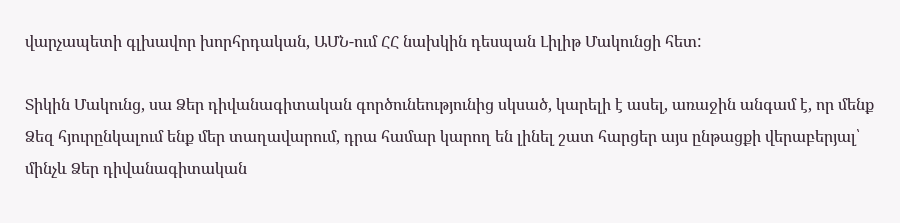վարչապետի գլխավոր խորհրդական, ԱՄՆ-ում ՀՀ նախկին դեսպան Լիլիթ Մակունցի հետ:

Տիկին Մակունց, սա Ձեր դիվանագիտական գործունեությունից սկսած, կարելի է ասել, առաջին անգամ է, որ մենք Ձեզ հյուրընկալում ենք մեր տաղավարում, դրա համար կարող են լինել շատ հարցեր այս ընթացքի վերաբերյալ՝ մինչև Ձեր դիվանագիտական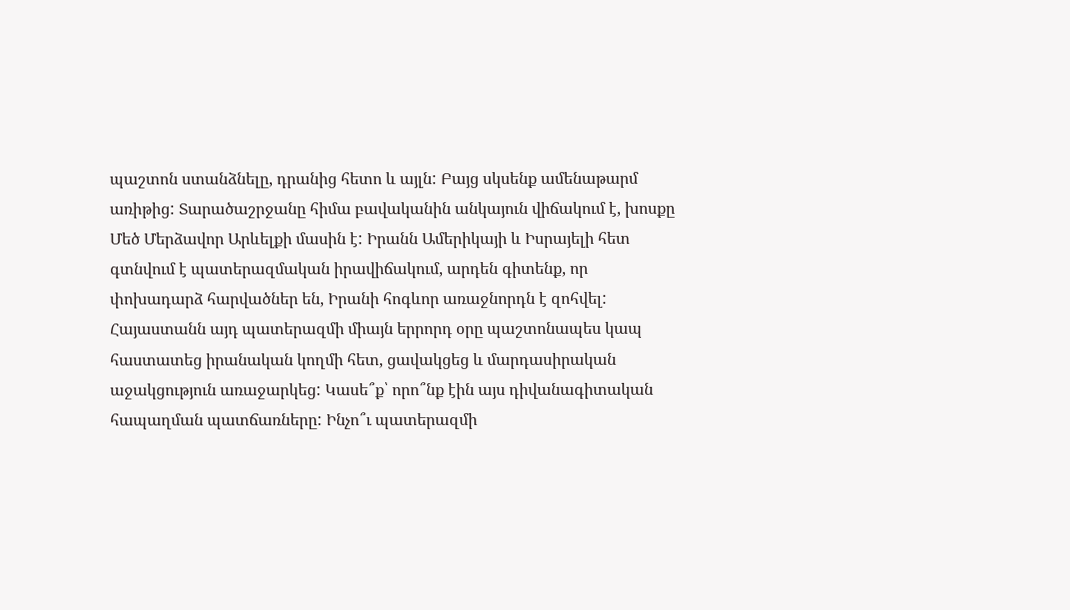պաշտոն ստանձնելը, դրանից հետո և այլն: Բայց սկսենք ամենաթարմ առիթից: Տարածաշրջանը հիմա բավականին անկայուն վիճակում է, խոսքը Մեծ Մերձավոր Արևելքի մասին է: Իրանն Ամերիկայի և Իսրայելի հետ գտնվում է պատերազմական իրավիճակում, արդեն գիտենք, որ փոխադարձ հարվածներ են, Իրանի հոգևոր առաջնորդն է զոհվել: Հայաստանն այդ պատերազմի միայն երրորդ օրը պաշտոնապես կապ հաստատեց իրանական կողմի հետ, ցավակցեց և մարդասիրական աջակցություն առաջարկեց: Կասե՞ք՝ որո՞նք էին այս դիվանագիտական հապաղման պատճառները: Ինչո՞ւ պատերազմի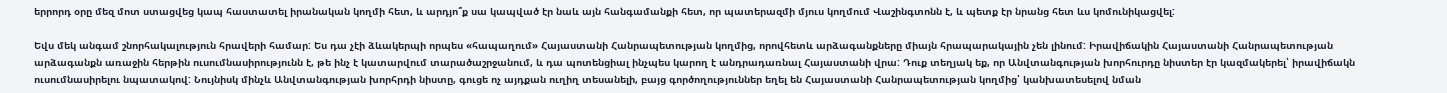երրորդ օրը մեզ մոտ ստացվեց կապ հաստատել իրանական կողմի հետ, և արդյո՞ք սա կապված էր նաև այն հանգամանքի հետ, որ պատերազմի մյուս կողմում Վաշինգտոնն է, և պետք էր նրանց հետ ևս կոմունիկացվել:

Եվս մեկ անգամ շնորհակալություն հրավերի համար: Ես դա չէի ձևակերպի որպես «հապաղում» Հայաստանի Հանրապետության կողմից, որովհետև արձագանքները միայն հրապարակային չեն լինում: Իրավիճակին Հայաստանի Հանրապետության արձագանքն առաջին հերթին ուսումնասիրությունն է, թե ինչ է կատարվում տարածաշրջանում, և դա պոտենցիալ ինչպես կարող է անդրադառնալ Հայաստանի վրա: Դուք տեղյակ եք, որ Անվտանգության խորհուրդը նիստեր էր կազմակերել՝ իրավիճակն ուսումնասիրելու նպատակով: Նույնիսկ մինչև Անվտանգության խորհրդի նիստը, գուցե ոչ այդքան ուղիղ տեսանելի, բայց գործողություններ եղել են Հայաստանի Հանրապետության կողմից՝ կանխատեսելով նման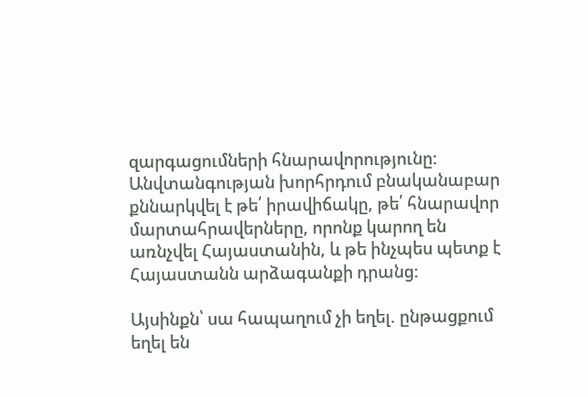զարգացումների հնարավորությունը: Անվտանգության խորհրդում բնականաբար քննարկվել է թե՛ իրավիճակը, թե՛ հնարավոր մարտահրավերները, որոնք կարող են առնչվել Հայաստանին, և թե ինչպես պետք է Հայաստանն արձագանքի դրանց:

Այսինքն՝ սա հապաղում չի եղել. ընթացքում եղել են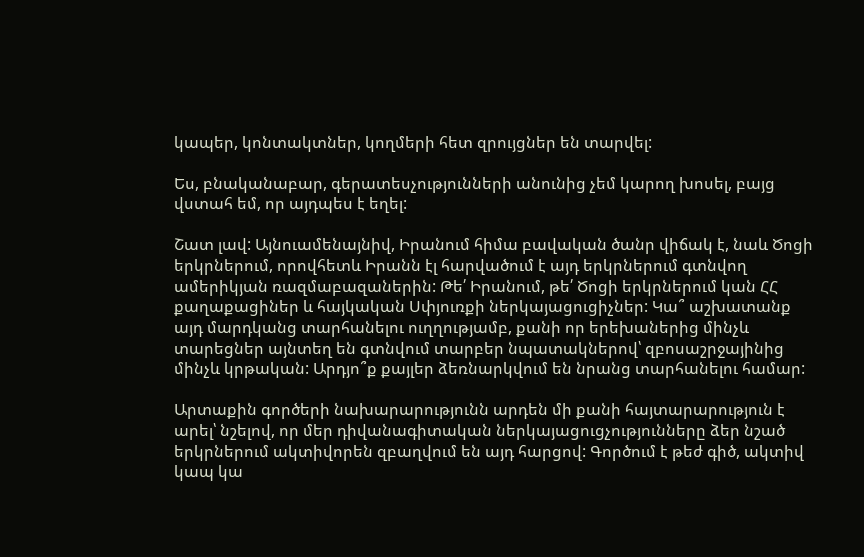կապեր, կոնտակտներ, կողմերի հետ զրույցներ են տարվել:

Ես, բնականաբար, գերատեսչությունների անունից չեմ կարող խոսել, բայց վստահ եմ, որ այդպես է եղել:

Շատ լավ: Այնուամենայնիվ, Իրանում հիմա բավական ծանր վիճակ է, նաև Ծոցի երկրներում, որովհետև Իրանն էլ հարվածում է այդ երկրներում գտնվող ամերիկյան ռազմաբազաներին: Թե՛ Իրանում, թե՛ Ծոցի երկրներում կան ՀՀ քաղաքացիներ և հայկական Սփյուռքի ներկայացուցիչներ: Կա՞ աշխատանք այդ մարդկանց տարհանելու ուղղությամբ, քանի որ երեխաներից մինչև տարեցներ այնտեղ են գտնվում տարբեր նպատակներով՝ զբոսաշրջայինից մինչև կրթական: Արդյո՞ք քայլեր ձեռնարկվում են նրանց տարհանելու համար:

Արտաքին գործերի նախարարությունն արդեն մի քանի հայտարարություն է արել՝ նշելով, որ մեր դիվանագիտական ներկայացուցչությունները ձեր նշած երկրներում ակտիվորեն զբաղվում են այդ հարցով: Գործում է թեժ գիծ, ակտիվ կապ կա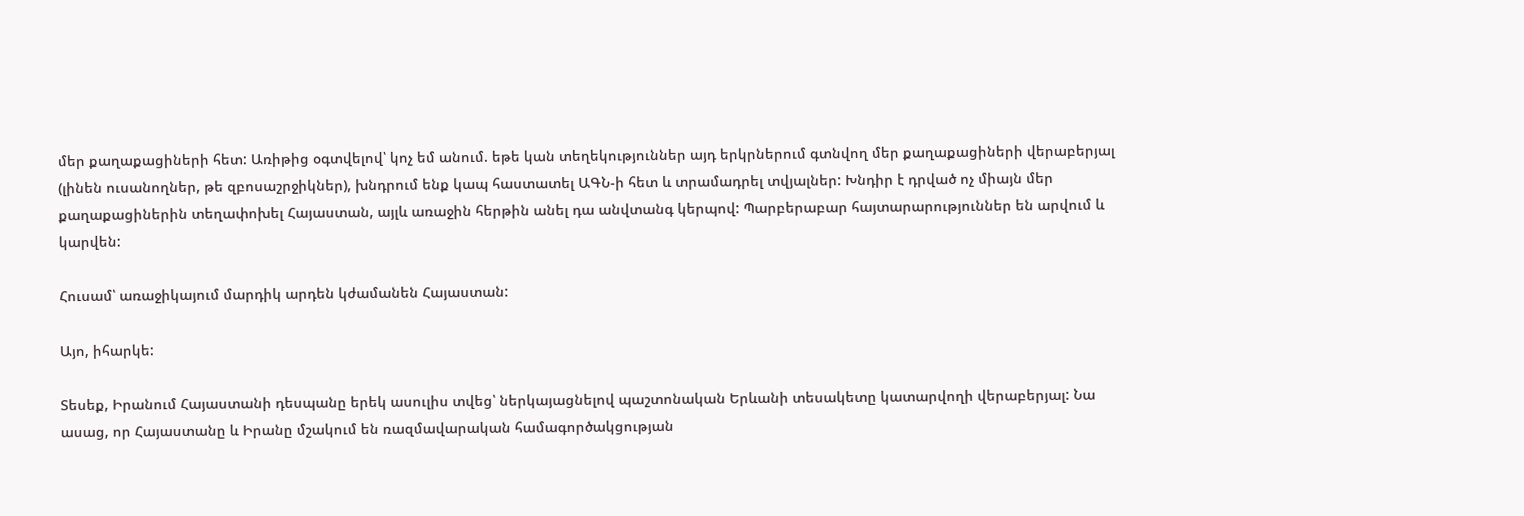մեր քաղաքացիների հետ: Առիթից օգտվելով՝ կոչ եմ անում. եթե կան տեղեկություններ այդ երկրներում գտնվող մեր քաղաքացիների վերաբերյալ (լինեն ուսանողներ, թե զբոսաշրջիկներ), խնդրում ենք կապ հաստատել ԱԳՆ-ի հետ և տրամադրել տվյալներ: Խնդիր է դրված ոչ միայն մեր քաղաքացիներին տեղափոխել Հայաստան, այլև առաջին հերթին անել դա անվտանգ կերպով: Պարբերաբար հայտարարություններ են արվում և կարվեն:

Հուսամ՝ առաջիկայում մարդիկ արդեն կժամանեն Հայաստան:

Այո, իհարկե:

Տեսեք, Իրանում Հայաստանի դեսպանը երեկ ասուլիս տվեց՝ ներկայացնելով պաշտոնական Երևանի տեսակետը կատարվողի վերաբերյալ: Նա ասաց, որ Հայաստանը և Իրանը մշակում են ռազմավարական համագործակցության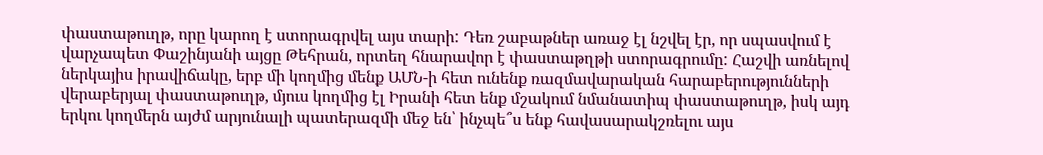փաստաթուղթ, որը կարող է ստորագրվել այս տարի: Դեռ շաբաթներ առաջ էլ նշվել էր, որ սպասվում է վարչապետ Փաշինյանի այցը Թեհրան, որտեղ հնարավոր է փաստաթղթի ստորագրումը: Հաշվի առնելով ներկայիս իրավիճակը, երբ մի կողմից մենք ԱՄՆ-ի հետ ունենք ռազմավարական հարաբերությունների վերաբերյալ փաստաթուղթ, մյուս կողմից էլ Իրանի հետ ենք մշակում նմանատիպ փաստաթուղթ, իսկ այդ երկու կողմերն այժմ արյունալի պատերազմի մեջ են՝ ինչպե՞ս ենք հավասարակշռելու այս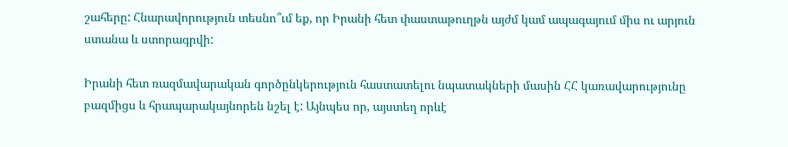շահերը: Հնարավորություն տեսնո՞ւմ եք, որ Իրանի հետ փաստաթուղթն այժմ կամ ապագայում միս ու արյուն ստանա և ստորագրվի:

Իրանի հետ ռազմավարական գործընկերություն հաստատելու նպատակների մասին ՀՀ կառավարությունը բազմիցս և հրապարակայնորեն նշել է: Այնպես որ, այստեղ որևէ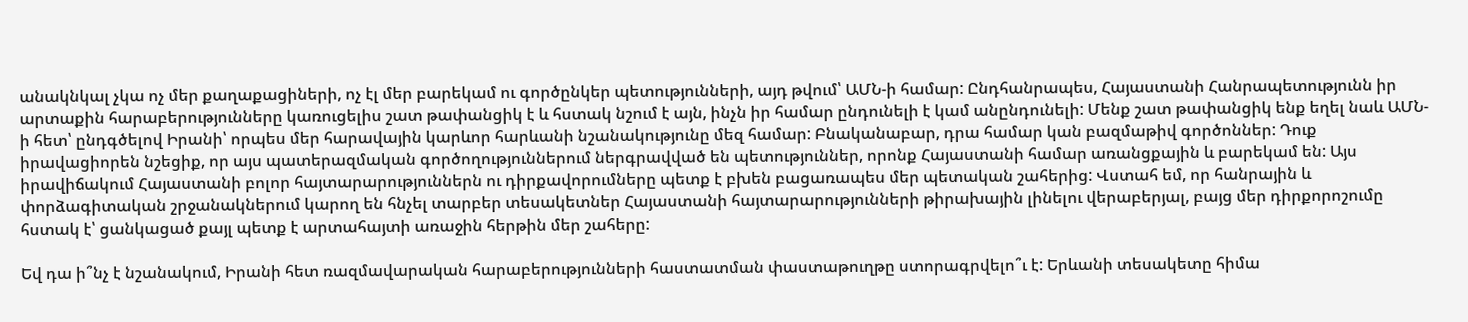անակնկալ չկա ոչ մեր քաղաքացիների, ոչ էլ մեր բարեկամ ու գործընկեր պետությունների, այդ թվում՝ ԱՄՆ-ի համար: Ընդհանրապես, Հայաստանի Հանրապետությունն իր արտաքին հարաբերությունները կառուցելիս շատ թափանցիկ է և հստակ նշում է այն, ինչն իր համար ընդունելի է կամ անընդունելի: Մենք շատ թափանցիկ ենք եղել նաև ԱՄՆ-ի հետ՝ ընդգծելով Իրանի՝ որպես մեր հարավային կարևոր հարևանի նշանակությունը մեզ համար: Բնականաբար, դրա համար կան բազմաթիվ գործոններ: Դուք իրավացիորեն նշեցիք, որ այս պատերազմական գործողություններում ներգրավված են պետություններ, որոնք Հայաստանի համար առանցքային և բարեկամ են: Այս իրավիճակում Հայաստանի բոլոր հայտարարություններն ու դիրքավորումները պետք է բխեն բացառապես մեր պետական շահերից: Վստահ եմ, որ հանրային և փորձագիտական շրջանակներում կարող են հնչել տարբեր տեսակետներ Հայաստանի հայտարարությունների թիրախային լինելու վերաբերյալ, բայց մեր դիրքորոշումը հստակ է՝ ցանկացած քայլ պետք է արտահայտի առաջին հերթին մեր շահերը:

Եվ դա ի՞նչ է նշանակում, Իրանի հետ ռազմավարական հարաբերությունների հաստատման փաստաթուղթը ստորագրվելո՞ւ է: Երևանի տեսակետը հիմա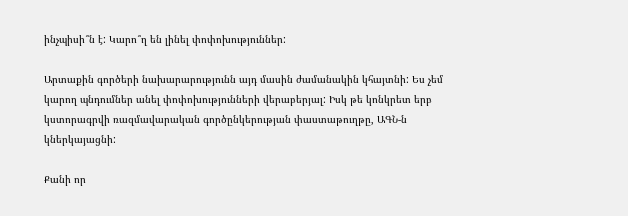ինչպիսի՞ն է: Կարո՞ղ են լինել փոփոխություններ:

Արտաքին գործերի նախարարությունն այդ մասին ժամանակին կհայտնի: Ես չեմ կարող պնդումներ անել փոփոխությունների վերաբերյալ: Իսկ թե կոնկրետ երբ կստորագրվի ռազմավարական գործընկերության փաստաթուղթը, ԱԳՆ-ն կներկայացնի:

Քանի որ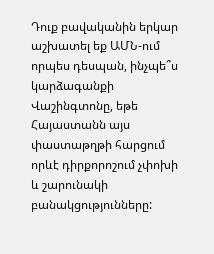Դուք բավականին երկար աշխատել եք ԱՄՆ-ում որպես դեսպան, ինչպե՞ս կարձագանքի Վաշինգտոնը, եթե Հայաստանն այս փաստաթղթի հարցում որևէ դիրքորոշում չփոխի և շարունակի բանակցությունները: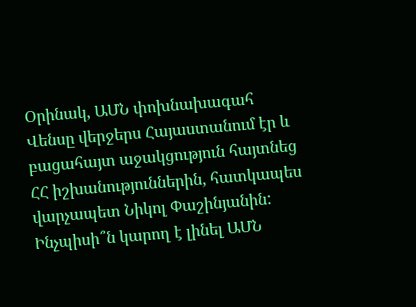Օրինակ, ԱՄՆ փոխնախագահ Վենսը վերջերս Հայաստանում էր և բացահայտ աջակցություն հայտնեց ՀՀ իշխանություններին, հատկապես վարչապետ Նիկոլ Փաշինյանին: Ինչպիսի՞ն կարող է լինել ԱՄՆ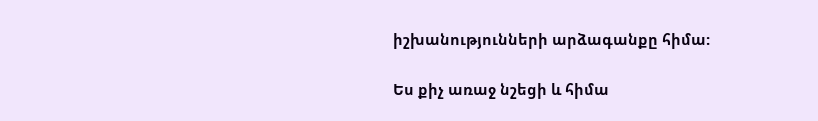իշխանությունների արձագանքը հիմա:

Ես քիչ առաջ նշեցի և հիմա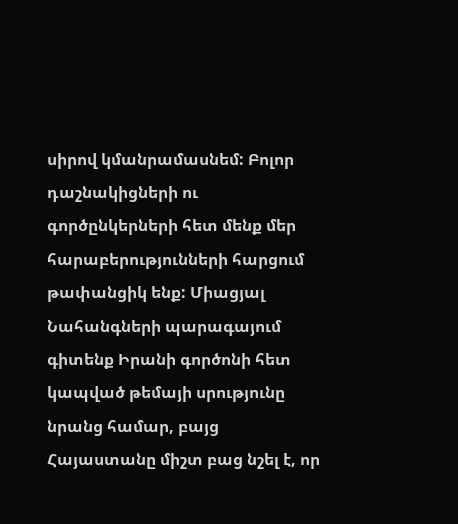սիրով կմանրամասնեմ: Բոլոր դաշնակիցների ու գործընկերների հետ մենք մեր հարաբերությունների հարցում թափանցիկ ենք: Միացյալ Նահանգների պարագայում գիտենք Իրանի գործոնի հետ կապված թեմայի սրությունը նրանց համար, բայց Հայաստանը միշտ բաց նշել է, որ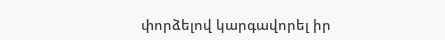փորձելով կարգավորել իր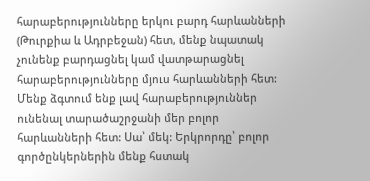հարաբերությունները երկու բարդ հարևանների (Թուրքիա և Ադրբեջան) հետ, մենք նպատակ չունենք բարդացնել կամ վատթարացնել հարաբերությունները մյուս հարևանների հետ: Մենք ձգտում ենք լավ հարաբերություններ ունենալ տարածաշրջանի մեր բոլոր հարևանների հետ: Սա՝ մեկ: Երկրորդը՝ բոլոր գործընկերներին մենք հստակ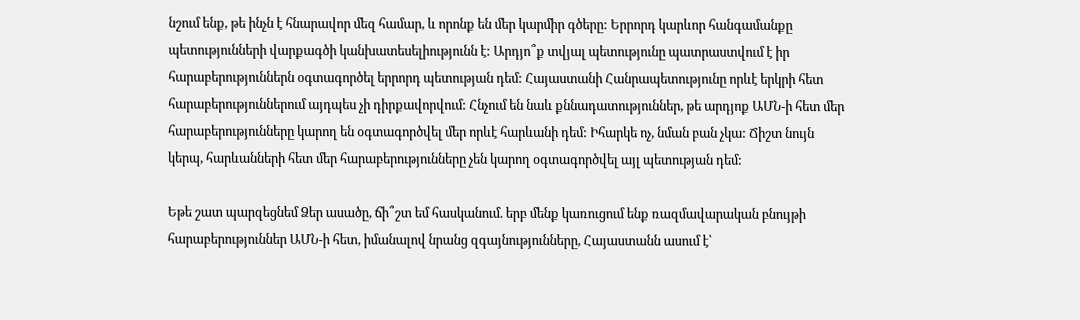նշում ենք, թե ինչն է հնարավոր մեզ համար, և որոնք են մեր կարմիր գծերը: Երրորդ կարևոր հանգամանքը պետությունների վարքագծի կանխատեսելիությունն է: Արդյո՞ք տվյալ պետությունը պատրաստվում է իր հարաբերություններն օգտագործել երրորդ պետության դեմ: Հայաստանի Հանրապետությունը որևէ երկրի հետ հարաբերություններում այդպես չի դիրքավորվում: Հնչում են նաև քննադատություններ, թե արդյոք ԱՄՆ-ի հետ մեր հարաբերությունները կարող են օգտագործվել մեր որևէ հարևանի դեմ: Իհարկե ոչ, նման բան չկա: Ճիշտ նույն կերպ, հարևանների հետ մեր հարաբերությունները չեն կարող օգտագործվել այլ պետության դեմ:

Եթե շատ պարզեցնեմ Ձեր ասածը, ճի՞շտ եմ հասկանում. երբ մենք կառուցում ենք ռազմավարական բնույթի հարաբերություններ ԱՄՆ-ի հետ, իմանալով նրանց զգայնությունները, Հայաստանն ասում է՝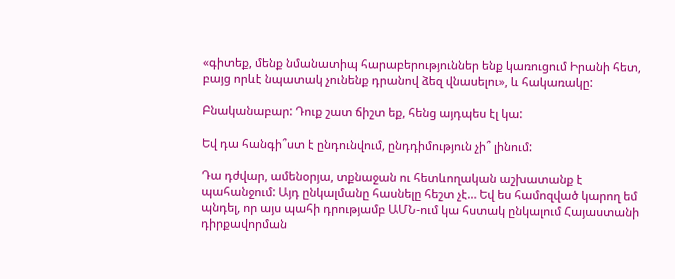«գիտեք, մենք նմանատիպ հարաբերություններ ենք կառուցում Իրանի հետ, բայց որևէ նպատակ չունենք դրանով ձեզ վնասելու», և հակառակը:

Բնականաբար: Դուք շատ ճիշտ եք, հենց այդպես էլ կա:

Եվ դա հանգի՞ստ է ընդունվում, ընդդիմություն չի՞ լինում:

Դա դժվար, ամենօրյա, տքնաջան ու հետևողական աշխատանք է պահանջում: Այդ ընկալմանը հասնելը հեշտ չէ… Եվ ես համոզված կարող եմ պնդել, որ այս պահի դրությամբ ԱՄՆ-ում կա հստակ ընկալում Հայաստանի դիրքավորման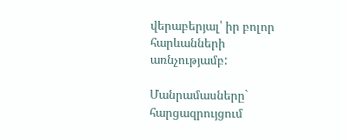վերաբերյալ՝ իր բոլոր հարևանների առնչությամբ:

Մանրամասները` հարցազրույցում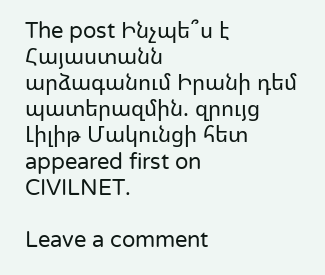The post Ինչպե՞ս է Հայաստանն արձագանում Իրանի դեմ պատերազմին. զրույց Լիլիթ Մակունցի հետ appeared first on CIVILNET.

Leave a comment